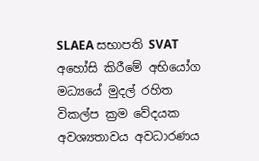SLAEA සභාපති SVAT අහෝසි කිරීමේ අභියෝග මධ්‍යයේ මුදල් රහිත විකල්ප ක්‍රම වේදයක අවශ්‍යතාවය අවධාරණය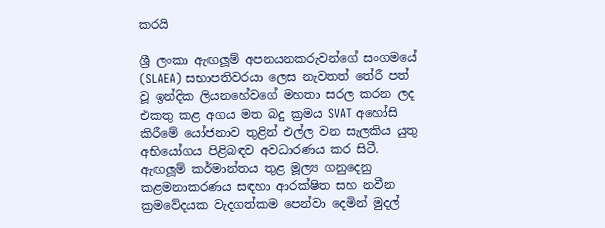කරයි

ශ්‍රී ලංකා ඇඟලූම් අපනයනකරුවන්ගේ සංගමයේ (SLAEA) සභාපතිවරයා ලෙස නැවතත් තේරී පත් වූ ඉන්දික ලියනහේවගේ මහතා සරල කරන ලද එකතු කළ අගය මත බදු ක්‍රමය SVAT අහෝසි කිරීමේ යෝජනාව තුළින් එල්ල වන සැලකිය යුතු අභියෝගය පිළිබඳව අවධාරණය කර සිටී. ඇඟලූම් කර්මාන්තය තුළ මූල්‍ය ගනුදෙනු කළමනාකරණය සඳහා ආරක්ෂිත සහ නවීන ක්‍රමවේදයක වැදගත්කම පෙන්වා දෙමින් මුදල්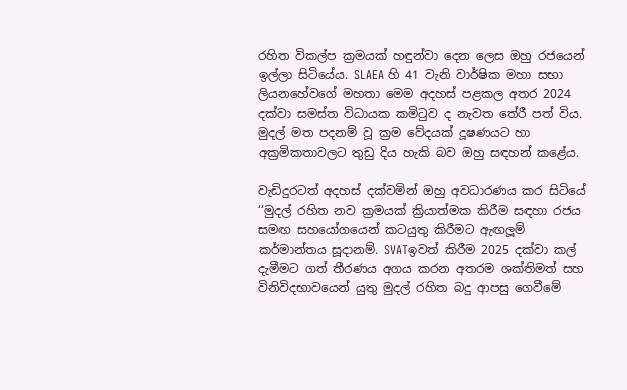රහිත විකල්ප ක්‍රමයක් හඳුන්වා දෙන ලෙස ඔහු රජයෙන් ඉල්ලා සිටියේය. SLAEA හි 41 වැනි වාර්ෂික මහා සභා ලියනහේවගේ මහතා මෙම අදහස් පළකල අතර 2024 දක්වා සමස්ත විධායක කමිටුව ද නැවත තේරී පත් විය. මුදල් මත පදනම් වූ ක්‍රම වේදයක් දූෂණයට හා අක්‍රමිකතාවලට තුඩු දිය හැකි බව ඔහු සඳහන් කළේය.

වැඩිදුරටත් අදහස් දක්වමින් ඔහු අවධාරණය කර සිටියේ ‘‘මුදල් රහිත නව ක්‍රමයක් ක්‍රියාත්මක කිරීම සඳහා රජය සමඟ සහයෝගයෙන් කටයුතු කිරීමට ඇඟලූම් කර්මාන්තය සූදානම්. SVATඉවත් කිරීම 2025 දක්වා කල් දැමීමට ගත් තීරණය අගය කරන අතරම ශක්තිමත් සහ විනිවිදභාවයෙන් යුතු මුදල් රහිත බදු ආපසු ගෙවීමේ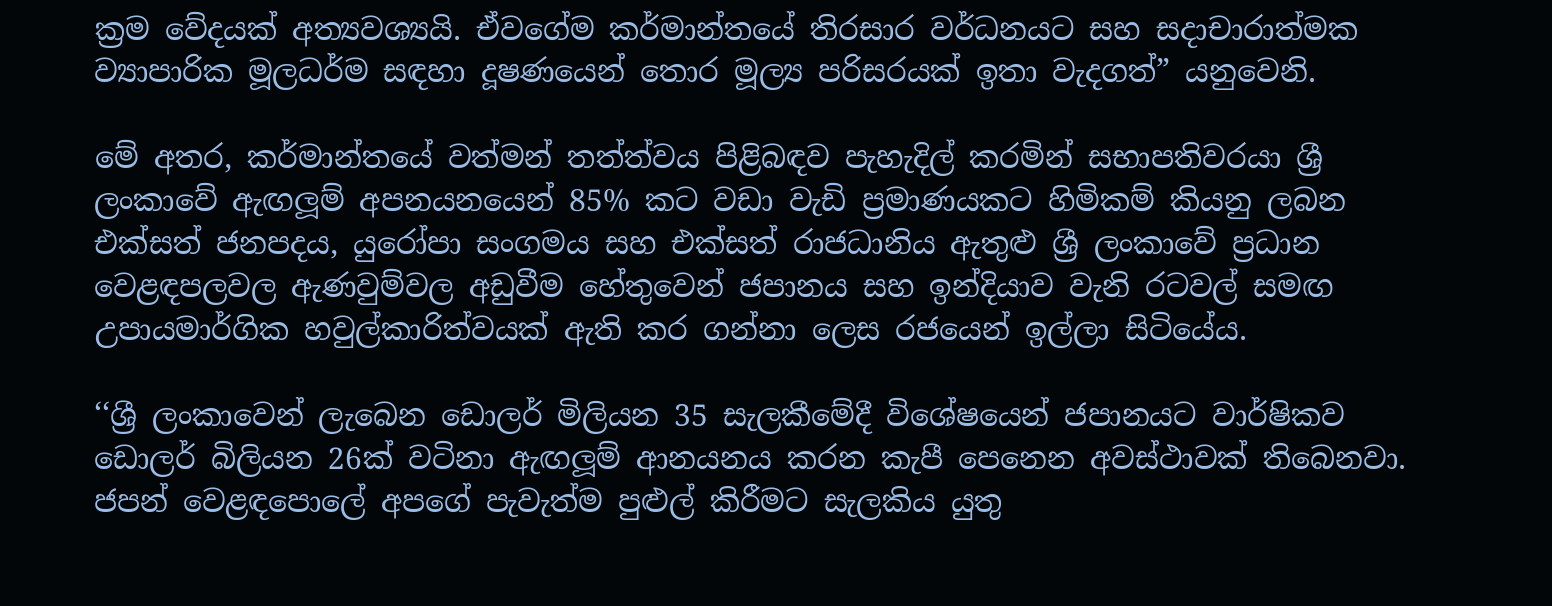ක්‍රම වේදයක් අත්‍යවශ්‍යයි. ඒවගේම කර්මාන්තයේ තිරසාර වර්ධනයට සහ සදාචාරාත්මක ව්‍යාපාරික මූලධර්ම සඳහා දූෂණයෙන් තොර මූල්‍ය පරිසරයක් ඉතා වැදගත්” යනුවෙනි.

මේ අතර, කර්මාන්තයේ වත්මන් තත්ත්වය පිළිබඳව පැහැදිල් කරමින් සභාපතිවරයා ශ්‍රී ලංකාවේ ඇඟලූම් අපනයනයෙන් 85% කට වඩා වැඩි ප්‍රමාණයකට හිමිකම් කියනු ලබන එක්සත් ජනපදය, යුරෝපා සංගමය සහ එක්සත් රාජධානිය ඇතුළු ශ්‍රී ලංකාවේ ප්‍රධාන වෙළඳපලවල ඇණවුම්වල අඩුවීම හේතුවෙන් ජපානය සහ ඉන්දියාව වැනි රටවල් සමඟ උපායමාර්ගික හවුල්කාරිත්වයක් ඇති කර ගන්නා ලෙස රජයෙන් ඉල්ලා සිටියේය.

‘‘ශ්‍රී ලංකාවෙන් ලැබෙන ඩොලර් මිලියන 35 සැලකීමේදී විශේෂයෙන් ජපානයට වාර්ෂිකව ඩොලර් බිලියන 26ක් වටිනා ඇඟලූම් ආනයනය කරන කැපී පෙනෙන අවස්ථාවක් තිබෙනවා. ජපන් වෙළඳපොලේ අපගේ පැවැත්ම පුළුල් කිරීමට සැලකිය යුතු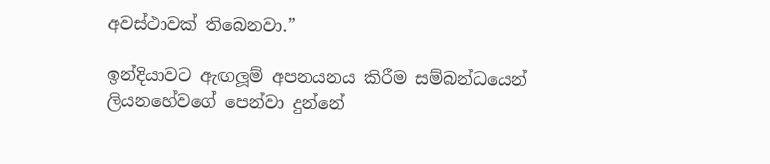අවස්ථාවක් තිබෙනවා.”

ඉන්දියාවට ඇඟලූම් අපනයනය කිරීම සම්බන්ධයෙන් ලියනහේවගේ පෙන්වා දුන්නේ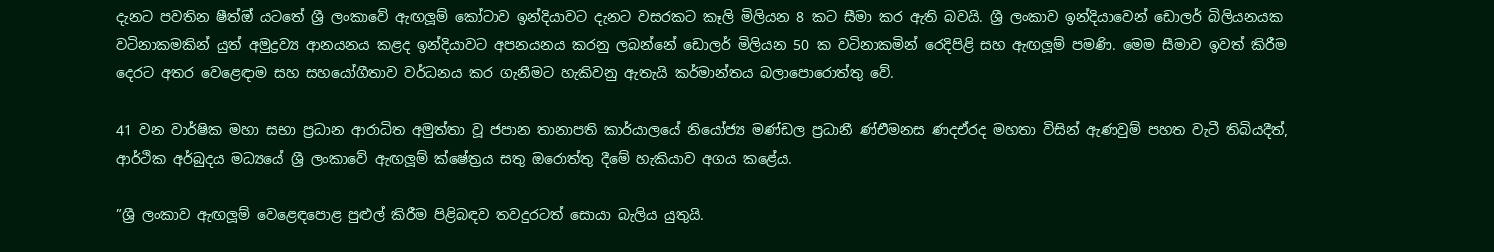දැනට පවතින ෂීත්‍ඔ් යටතේ ශ්‍රී ලංකාවේ ඇඟලූම් කෝටාව ඉන්දියාවට දැනට වසරකට කෑලි මිලියන 8 කට සීමා කර ඇති බවයි. ශ්‍රී ලංකාව ඉන්දියාවෙන් ඩොලර් බිලියනයක වටිනාකමකින් යුත් අමුද්‍රව්‍ය ආනයනය කළද ඉන්දියාවට අපනයනය කරනු ලබන්නේ ඩොලර් මිලියන 50 ක වටිනාකමින් රෙදිපිළි සහ ඇඟලූම් පමණි. මෙම සීමාව ඉවත් කිරීම දෙරට අතර වෙළෙඳාම සහ සහයෝගීතාව වර්ධනය කර ගැනීමට හැකිවනු ඇතැයි කර්මාන්තය බලාපොරොත්තු වේ.

41 වන වාර්ෂික මහා සභා ප්‍රධාන ආරාධිත අමුත්තා වූ ජපාන තානාපති කාර්යාලයේ නියෝජ්‍ය මණ්ඩල ප්‍රධානී ණ්එිමනස ණදඒරද මහතා විසින් ඇණවුම් පහත වැටී තිබියදීත්, ආර්ථික අර්බුදය මධ්‍යයේ ශ්‍රී ලංකාවේ ඇඟලූම් ක්ෂේත්‍රය සතු ඔරොත්තු දීමේ හැකියාව අගය කළේය.

”ශ්‍රී ලංකාව ඇඟලූම් වෙළෙඳපොළ පුළුල් කිරීම පිළිබඳව තවදුරටත් සොයා බැලිය යුතුයි.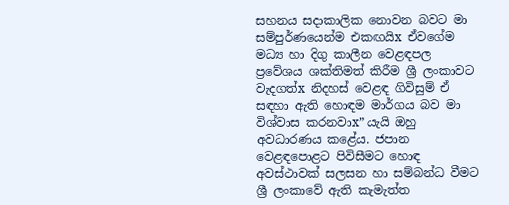සහනය සදාකාලික නොවන බවට මා සම්පුර්ණයෙන්ම එකඟයිx ඒවගේම මධ්‍ය හා දිගු කාලීන වෙළඳපල ප්‍රවේශය ශක්තිමත් කිරීම ශ්‍රී ලංකාවට වැදගත්x නිදහස් වෙළඳ ගිවිසුම් ඒ සඳහා ඇති හොඳම මාර්ගය බව මා විශ්වාස කරනවාx” යැයි ඔහු අවධාරණය කළේය. ජපාන වෙළඳපොළට පිවිසීමට හොඳ අවස්ථාවක් සලසන හා සම්බන්ධ වීමට ශ්‍රී ලංකාවේ ඇති කැමැත්ත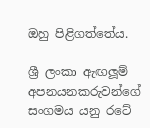ඔහු පිළිගත්තේය.

ශ්‍රී ලංකා ඇඟලූම් අපනයනකරුවන්ගේ සංගමය යනු රටේ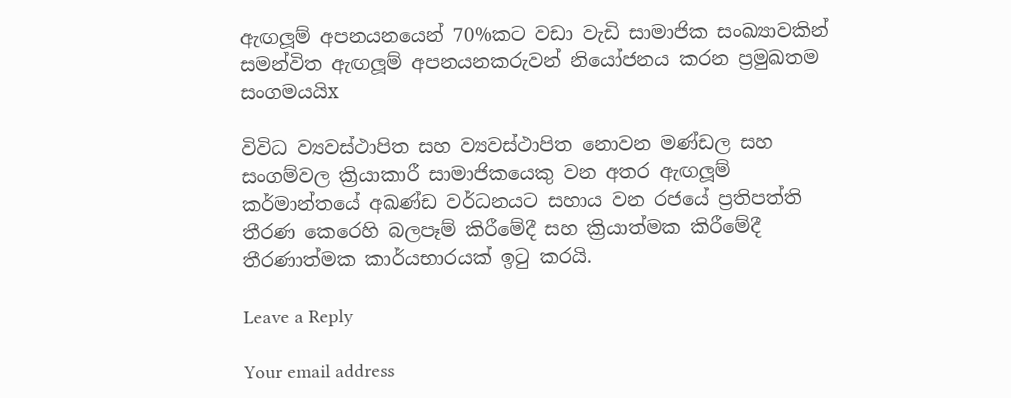ඇඟලූම් අපනයනයෙන් 70%කට වඩා වැඩි සාමාජික සංඛ්‍යාවකින් සමන්විත ඇඟලූම් අපනයනකරුවන් නියෝජනය කරන ප්‍රමුඛතම සංගමයයිx

විවිධ ව්‍යවස්ථාපිත සහ ව්‍යවස්ථාපිත නොවන මණ්ඩල සහ සංගම්වල ක්‍රියාකාරී සාමාජිකයෙකු වන අතර ඇඟලූම් කර්මාන්තයේ අඛණ්ඩ වර්ධනයට සහාය වන රජයේ ප්‍රතිපත්ති තීරණ කෙරෙහි බලපෑම් කිරීමේදී සහ ක්‍රියාත්මක කිරීමේදී තීරණාත්මක කාර්යභාරයක් ඉටු කරයි.

Leave a Reply

Your email address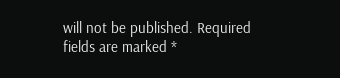will not be published. Required fields are marked *